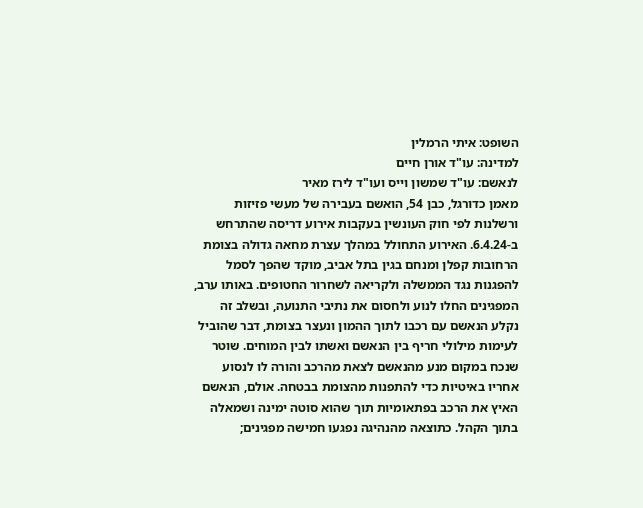השופט: איתי הרמלין
למדינה: עו"ד אורן חיים
לנאשם: עו"ד שמשון וייס ועו"ד לירז מאיר
מאמן כדורגל, כבן 54, הואשם בעבירה של מעשי פזיזות ורשלנות לפי חוק העונשין בעקבות אירוע דריסה שהתרחש ב-6.4.24. האירוע התחולל במהלך עצרת מחאה גדולה בצומת הרחובות קפלן ומנחם בגין בתל אביב, מוקד שהפך לסמל להפגנות נגד הממשלה ולקריאה לשחרור החטופים. באותו ערב, המפגינים החלו לנוע ולחסום את נתיבי התנועה, ובשלב זה נקלע הנאשם עם רכבו לתוך ההמון ונעצר בצומת, דבר שהוביל לעימות מילולי חריף בין הנאשם ואשתו לבין המוחים. שוטר שנכח במקום מנע מהנאשם לצאת מהרכב והורה לו לנסוע אחריו באיטיות כדי להתפנות מהצומת בבטחה. אולם, הנאשם האיץ את הרכב בפתאומיות תוך שהוא סוטה ימינה ושמאלה בתוך הקהל. כתוצאה מהנהיגה נפגעו חמישה מפגינים;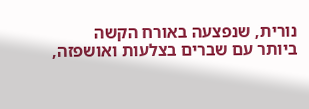נורית, שנפצעה באורח הקשה ביותר עם שברים בצלעות ואושפזה,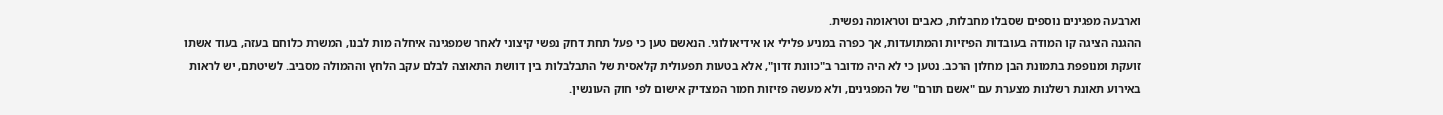וארבעה מפגינים נוספים שסבלו מחבלות, כאבים וטראומה נפשית.
ההגנה הציגה קו המודה בעובדות הפיזיות והמתועדות, אך כפרה במניע פלילי או אידיאולוגי. הנאשם טען כי פעל תחת דחק נפשי קיצוני לאחר שמפגינה איחלה מות לבנו, המשרת כלוחם בעזה, בעוד אשתו זועקת ומנופפת בתמונת הבן מחלון הרכב. נטען כי לא היה מדובר ב"כוונת זדון", אלא בטעות תפעולית קלאסית של התבלבלות בין דוושת התאוצה לבלם עקב הלחץ וההמולה מסביב. לשיטתם, יש לראות באירוע תאונת רשלנות מצערת עם "אשם תורם" של המפגינים, ולא מעשה פזיזות חמור המצדיק אישום לפי חוק העונשין.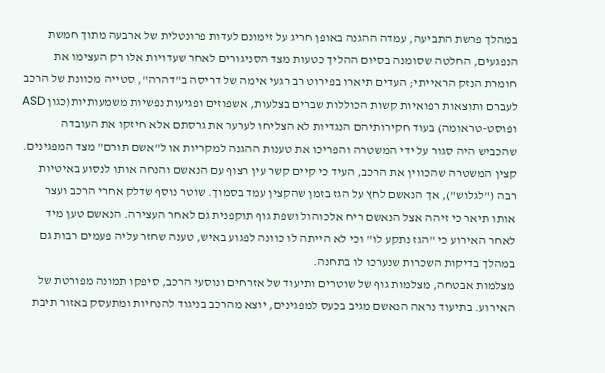במהלך פרשת התביעה, עמדה ההגנה באופן חריג על זימונם לעדות פרונטלית של ארבעה מתוך חמשת הנפגעים, החלטה שסומנה בסיום ההליך כטעות מצד הסניגורים לאחר שעדויות אלו רק העצימו את חומרת הנזק הראייתי; העדים תיארו בפירוט רב רגעי אימה של דריסה ב"דהרה", סטייה מכוונת של הרכב לעברם ותוצאות רפואיות קשות הכוללות שברים בצלעות, אשפוזים ופגיעות נפשיות משמעותיות(כגון ASD ופוסט-טראומה) בעוד חקירותיהם הנגדיות לא הצליחו לערער את גרסתם אלא חיזקו את העובדה שהכביש היה סגור על ידי המשטרה והפריכו את טענות ההגנה למקריות או ל"אשם תורם" מצד המפגינים.
קצין המשטרה שהכווין את הרכב, העיד כי קיים קשר עין רצוף עם הנאשם והנחה אותו לנסוע באיטיות רבה ("לגלוש"), אך הנאשם לחץ על הגז בזמן שהקצין עמד בסמוך. שוטר נוסף שדלק אחרי הרכב ועצר אותו תיאר כי זיהה אצל הנאשם ריח אלכוהול ושפת גוף תוקפנית גם לאחר העצירה. הנאשם טען מיד לאחר האירוע כי "הגז נתקע לו" וכי לא הייתה לו כוונה לפגוע באיש, טענה שחזר עליה פעמים רבות גם במהלך בדיקות השכרות שנערכו לו בתחנה.
מצלמות אבטחה, מצלמות גוף של שוטרים ותיעוד של אזרחים ונוסעי הרכב, סיפקו תמונה מפורטת של האירוע. בתיעוד נראה הנאשם מגיב בכעס למפגינים, יוצא מהרכב בניגוד להנחיות ומתעסק באזור תיבת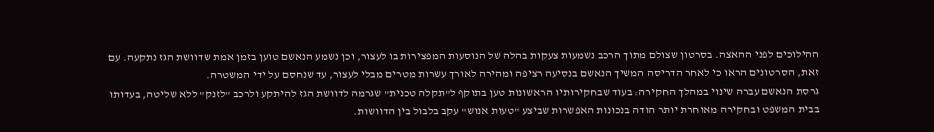ההילוכים לפני ההאצה. בסרטון שצולם מתוך הרכב נשמעות צעקות בהלה של הנוסעות המפצירות בו לעצור, וכן נשמע הנאשם טוען בזמן אמת שדוושת הגז נתקעה. עם זאת, הסרטונים הראו כי לאחר הדריסה המשיך הנאשם בנסיעה רציפה ומהירה לאורך עשרות מטרים מבלי לעצור, עד שנחסם על ידי המשטרה.
גרסת הנאשם עברה שינוי במהלך החקירה: בעוד שבחקירותיו הראשונות טען בתוקף ל"תקלה טכנית" שגרמה לדוושת הגז להיתקע ולרכב "לזנק" ללא שליטה, בעדותו בבית המשפט ובחקירה מאוחרת יותר הודה בנכונות האפשרות שביצע "טעות אנוש" עקב בלבול בין הדוושות.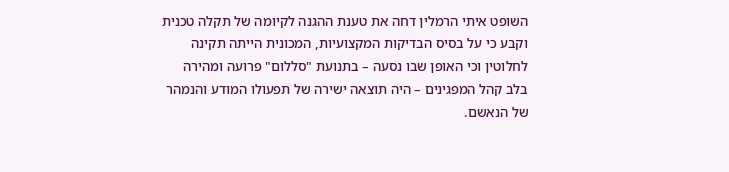השופט איתי הרמלין דחה את טענת ההגנה לקיומה של תקלה טכנית וקבע כי על בסיס הבדיקות המקצועיות, המכונית הייתה תקינה לחלוטין וכי האופן שבו נסעה – בתנועת "סללום" פרועה ומהירה בלב קהל המפגינים – היה תוצאה ישירה של תפעולו המודע והנמהר של הנאשם.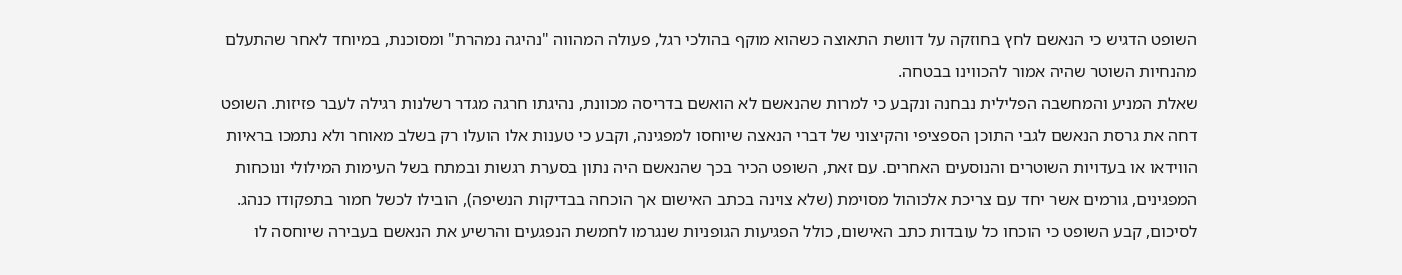השופט הדגיש כי הנאשם לחץ בחוזקה על דוושת התאוצה כשהוא מוקף בהולכי רגל, פעולה המהווה "נהיגה נמהרת" ומסוכנת, במיוחד לאחר שהתעלם מהנחיות השוטר שהיה אמור להכווינו בבטחה.
שאלת המניע והמחשבה הפלילית נבחנה ונקבע כי למרות שהנאשם לא הואשם בדריסה מכוונת, נהיגתו חרגה מגדר רשלנות רגילה לעבר פזיזות. השופט דחה את גרסת הנאשם לגבי התוכן הספציפי והקיצוני של דברי הנאצה שיוחסו למפגינה, וקבע כי טענות אלו הועלו רק בשלב מאוחר ולא נתמכו בראיות הווידאו או בעדויות השוטרים והנוסעים האחרים. עם זאת, השופט הכיר בכך שהנאשם היה נתון בסערת רגשות ובמתח בשל העימות המילולי ונוכחות המפגינים, גורמים אשר יחד עם צריכת אלכוהול מסוימת (שלא צוינה בכתב האישום אך הוכחה בבדיקות הנשיפה), הובילו לכשל חמור בתפקודו כנהג.
לסיכום, קבע השופט כי הוכחו כל עובדות כתב האישום, כולל הפגיעות הגופניות שנגרמו לחמשת הנפגעים והרשיע את הנאשם בעבירה שיוחסה לו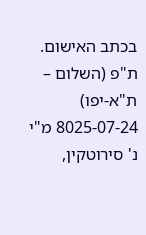בכתב האישום.
ת"פ (השלום – ת"א-יפו) 8025-07-24 מ"י נ' סירוטקין,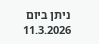ניתן ביום 11.3.2026